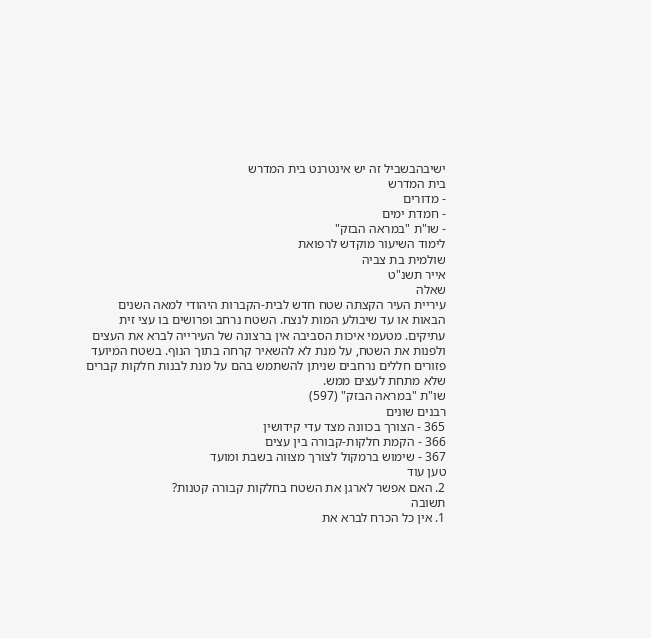ישיבהבשביל זה יש אינטרנט בית המדרש
בית המדרש
- מדורים
- חמדת ימים
- שו"ת "במראה הבזק"
לימוד השיעור מוקדש לרפואת
שולמית בת צביה
אייר תשנ"ט
שאלה
עיריית העיר הקצתה שטח חדש לבית-הקברות היהודי למאה השנים הבאות או עד שיבולע המות לנצח. השטח נרחב ופרושים בו עצי זית עתיקים. מטעמי איכות הסביבה אין ברצונה של העירייה לברא את העצים ולפנות את השטח, על מנת לא להשאיר קרחה בתוך הנוף. בשטח המיועד פזורים חללים נרחבים שניתן להשתמש בהם על מנת לבנות חלקות קברים שלא מתחת לעצים ממש.
שו"ת "במראה הבזק" (597)
רבנים שונים
365 - הצורך בכוונה מצד עדי קידושין
366 - הקמת חלקות-קבורה בין עצים
367 - שימוש ברמקול לצורך מצווה בשבת ומועד
טען עוד
2. האם אפשר לארגן את השטח בחלקות קבורה קטנות?
תשובה
1. אין כל הכרח לברא את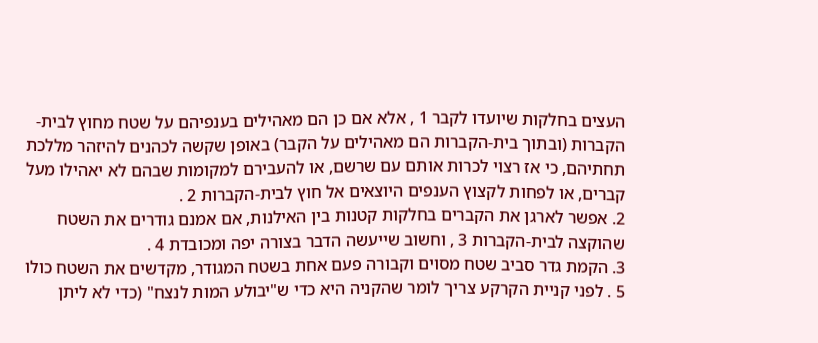העצים בחלקות שיועדו לקבר 1 , אלא אם כן הם מאהילים בענפיהם על שטח מחוץ לבית-הקברות (ובתוך בית-הקברות הם מאהילים על הקבר) באופן שקשה לכהנים להיזהר מללכת תחתיהם, כי אז רצוי לכרות אותם עם שרשם, או להעבירם למקומות שבהם לא יאהילו מעל קברים, או לפחות לקצוץ הענפים היוצאים אל חוץ לבית-הקברות 2 .
2. אפשר לארגן את הקברים בחלקות קטנות בין האילנות, אם אמנם גודרים את השטח שהוקצה לבית-הקברות 3 , וחשוב שייעשה הדבר בצורה יפה ומכובדת 4 .
3. הקמת גדר סביב שטח מסוים וקבורה פעם אחת בשטח המגודר, מקדשים את השטח כולו 5 . לפני קניית הקרקע צריך לומר שהקניה היא כדי ש"יבולע המות לנצח" (כדי לא ליתן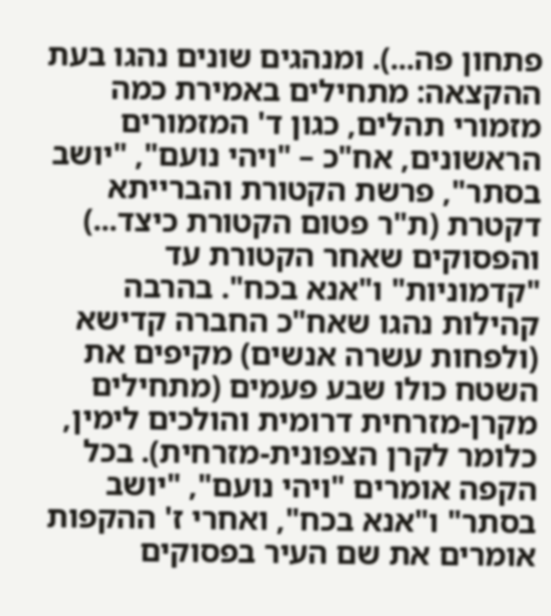פתחון פה...). ומנהגים שונים נהגו בעת ההקצאה: מתחילים באמירת כמה מזמורי תהלים, כגון ד' המזמורים הראשונים, אח"כ – "ויהי נועם", "יושב בסתר", פרשת הקטורת והברייתא דקטרת (ת"ר פטום הקטורת כיצד...) והפסוקים שאחר הקטורת עד "קדמוניות" ו"אנא בכח". בהרבה קהילות נהגו שאח"כ החברה קדישא (ולפחות עשרה אנשים) מקיפים את השטח כולו שבע פעמים (מתחילים מקרן-מזרחית דרומית והולכים לימין, כלומר לקרן הצפונית-מזרחית). בכל הקפה אומרים "ויהי נועם", "יושב בסתר" ו"אנא בכח", ואחרי ז' ההקפות אומרים את שם העיר בפסוקים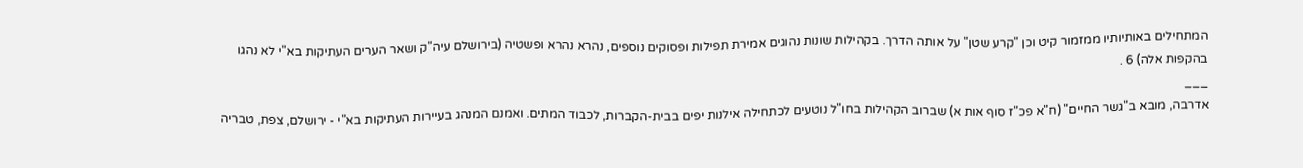המתחילים באותיותיו ממזמור קיט וכן "קרע שטן" על אותה הדרך. בקהילות שונות נהוגים אמירת תפילות ופסוקים נוספים, נהרא נהרא ופשטיה (בירושלם עיה"ק ושאר הערים העתיקות בא"י לא נהגו בהקפות אלה) 6 .
___
אדרבה, מובא ב"גשר החיים" (ח"א פכ"ז סוף אות א) שברוב הקהילות בחו"ל נוטעים לכתחילה אילנות יפים בבית-הקברות, לכבוד המתים. ואמנם המנהג בעיירות העתיקות בא"י - ירושלם, צפת, טבריה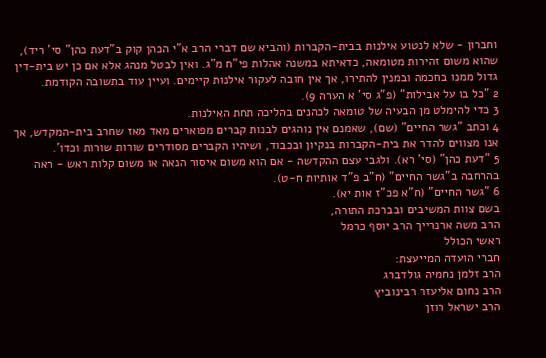וחברון - שלא לנטוע אילנות בבית-הקברות (והביא שם דברי הרב א"י הכהן קוק ב"דעת כהן" סי' ריד), שהוא משום זהירות מטומאה, כדאיתא במשנה אהלות פי"ח מ"ג. ואין לבטל מנהג אלא אם כן יש בית-דין גדול ממנו בחכמה ובמנין להתירו, אך אין חובה לעקור אילנות קיימים. ועיין עוד בתשובה הקודמת.
2 "כל בו על אבילות" (פ"ג סי' א הערה 9).
3 כדי להימלט מן הבעיה של טומאה לכהנים בהליכה תחת האילנות.
4 וכתב "גשר החיים" (שם), שאמנם אין נוהגים לבנות קברים מפוארים מאד מאז שחרב בית-המקדש, אך אנו מצווים להדר את בית-הקברות בנקיון ובכבוד, ושיהיו הקברים מסודרים שורות שורות וכדו'.
5 "דעת כהן" (סי' רא). ולגבי עצם ההקדשה - אם הוא משום איסור הנאה או משום קלות ראש - ראה בהרחבה ב"גשר החיים" (ח"ב פ"ד אותיות ח-ט).
6 "גשר החיים" (ח"א פכ"ז אות יא).
בשם צוות המשיבים ובברכת התורה,
הרב משה ארנרייך הרב יוסף כרמל
ראשי הכולל
חברי הועדה המייעצת:
הרב זלמן נחמיה גולדברג
הרב נחום אליעזר רבינוביץ
הרב ישראל רוזן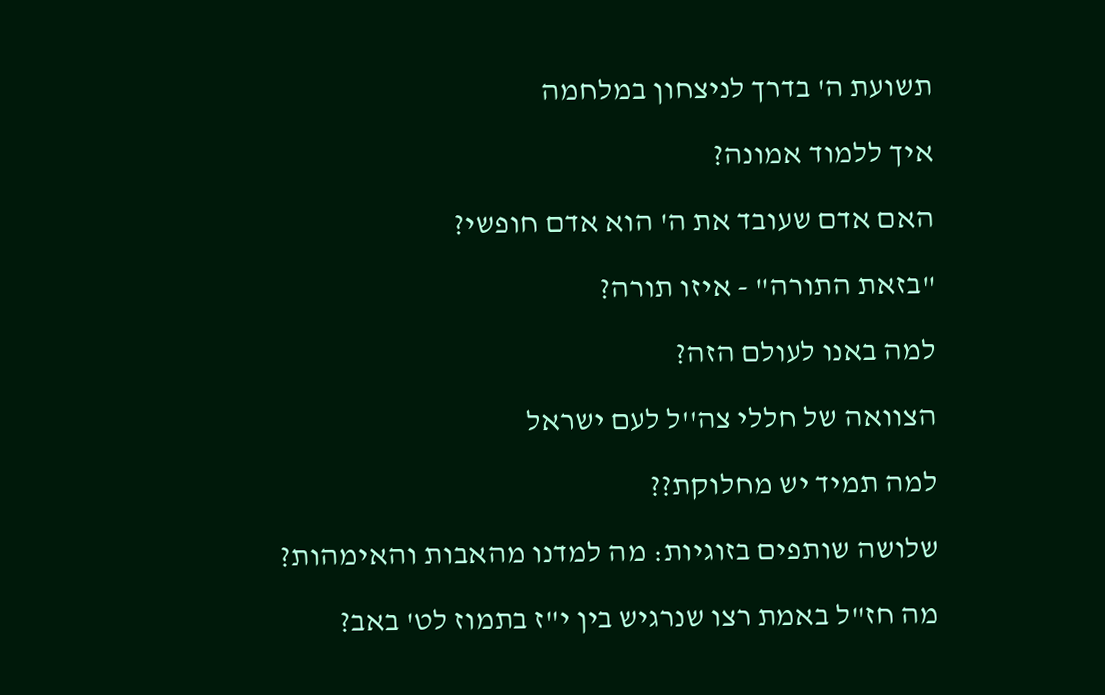תשועת ה' בדרך לניצחון במלחמה

איך ללמוד אמונה?

האם אדם שעובד את ה' הוא אדם חופשי?

"בזאת התורה" - איזו תורה?

למה באנו לעולם הזה?

הצוואה של חללי צה''ל לעם ישראל

למה תמיד יש מחלוקת??

שלושה שותפים בזוגיות: מה למדנו מהאבות והאימהות?

מה חז"ל באמת רצו שנרגיש בין י"ז בתמוז לט' באב?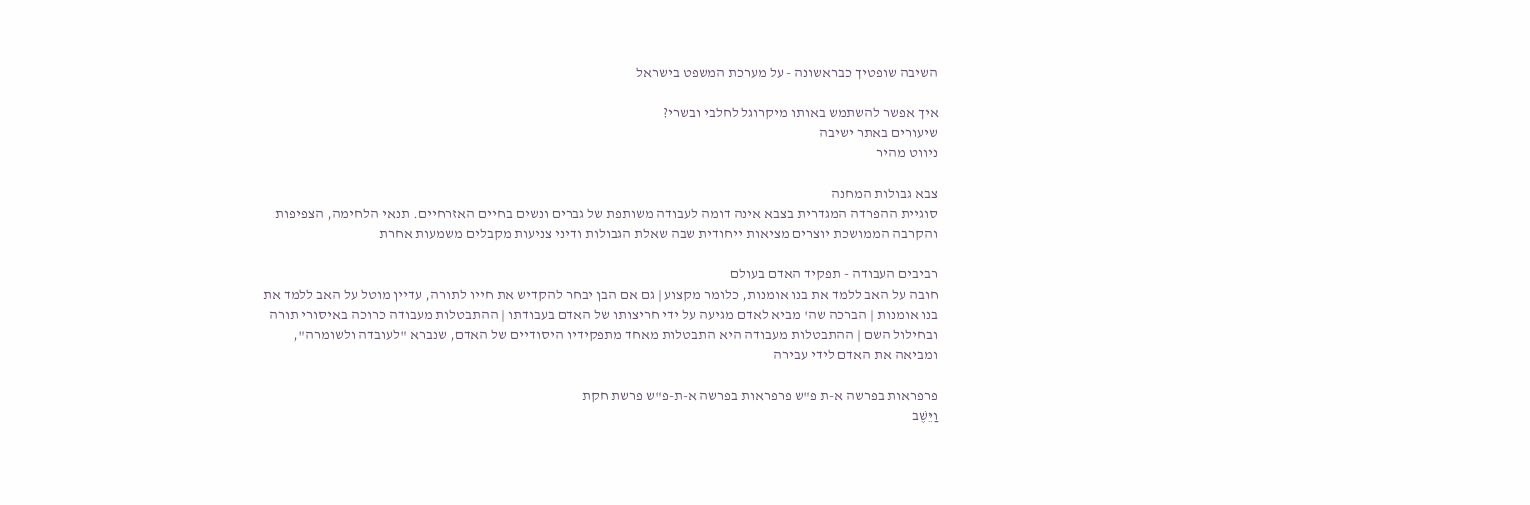השיבה שופטיך כבראשונה - על מערכת המשפט בישראל

איך אפשר להשתמש באותו מיקרוגל לחלבי ובשרי?
שיעורים באתר ישיבה
ניווט מהיר

צבא גבולות המחנה
סוגיית ההפרדה המגדרית בצבא אינה דומה לעבודה משותפת של גברים ונשים בחיים האזרחיים. תנאי הלחימה, הצפיפות והקרבה הממושכת יוצרים מציאות ייחודית שבה שאלת הגבולות ודיני צניעות מקבלים משמעות אחרת

רביבים העבודה - תפקיד האדם בעולם
חובה על האב ללמד את בנו אומנות, כלומר מקצוע | גם אם הבן יבחר להקדיש את חייו לתורה, עדיין מוטל על האב ללמד את בנו אומנות | הברכה שה' מביא לאדם מגיעה על ידי חריצותו של האדם בעבודתו | ההתבטלות מעבודה כרוכה באיסורי תורה ובחילול השם | ההתבטלות מעבודה היא התבטלות מאחד מתפקידיו היסודיים של האדם, שנברא "לעובדה ולשומרה", ומביאה את האדם לידי עבירה

פרפראות בפרשה א-ת פ"ש פרפראות בפרשה א-ת-פ"ש פרשת חקת
וַיֵּשֶׁב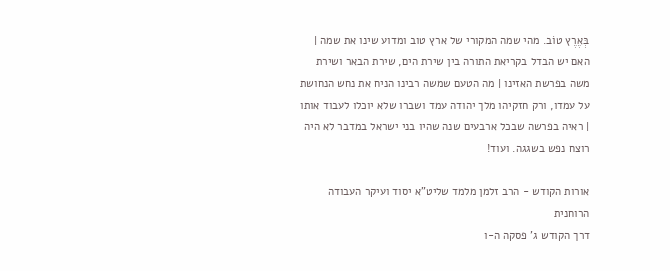בְּאֶרֶץ טוֹב. מהי שמה המקורי של ארץ טוב ומדוע שינו את שמה | האם יש הבדל בקריאת התורה בין שירת הים, שירת הבאר ושירת משה בפרשת האזינו | מה הטעם שמשה רבינו הניח את נחש הנחושת על עמדו, ורק חזקיהו מלך יהודה עמד ושברו שלא יוכלו לעבוד אותו | ראיה בפרשה שבכל ארבעים שנה שהיו בני ישראל במדבר לא היה רוצח נפש בשגגה. ועוד!

אורות הקודש - הרב זלמן מלמד שליט"א יסוד ועיקר העבודה הרוחנית
דרך הקודש ג' פסקה ה-ו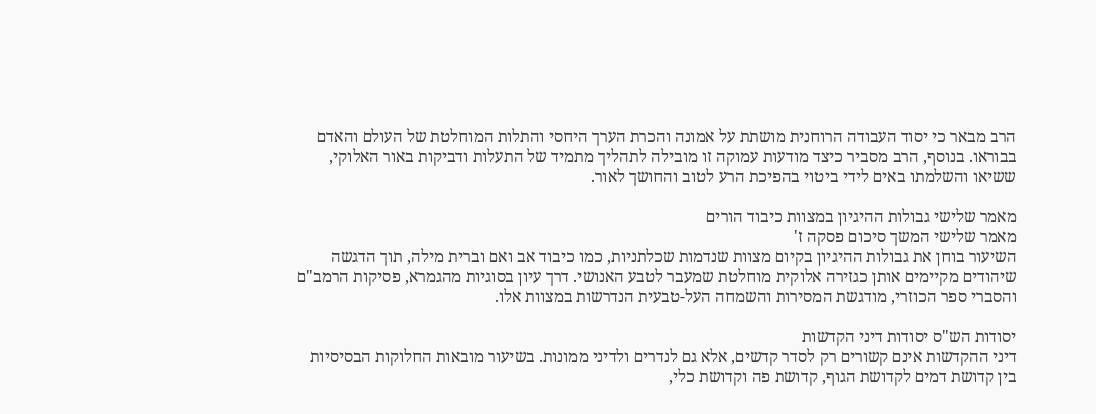הרב מבאר כי יסוד העבודה הרוחנית מושתת על אמונה והכרת הערך היחסי והתלות המוחלטת של העולם והאדם בבוראו. בנוסף, הרב מסביר כיצד מודעות עמוקה זו מובילה לתהליך מתמיד של התעלות ודביקות באור האלוקי, ששיאו והשלמתו באים לידי ביטוי בהפיכת הרע לטוב והחושך לאור.

מאמר שלישי גבולות ההיגיון במצוות כיבוד הורים
מאמר שלישי המשך סיכום פסקה ז'
השיעור בוחן את גבולות ההיגיון בקיום מצוות שנדמות שכלתניות, כמו כיבוד אב ואם וברית מילה, תוך הדגשה שיהודים מקיימים אותן כגזירה אלוקית מוחלטת שמעבר לטבע האנושי. דרך עיון בסוגיות מהגמרא, פסיקות הרמב"ם והסברי ספר הכוזרי, מודגשת המסירות והשמחה העל-טבעית הנדרשות במצוות אלו.

יסודות הש"ס יסודות דיני הקדשות
דיני ההקדשות אינם קשורים רק לסדר קדשים, אלא גם לנדרים ולדיני ממונות. בשיעור מובאות החלוקות הבסיסיות בין קדושת דמים לקדושת הגוף, קדושת פה וקדושת כלי,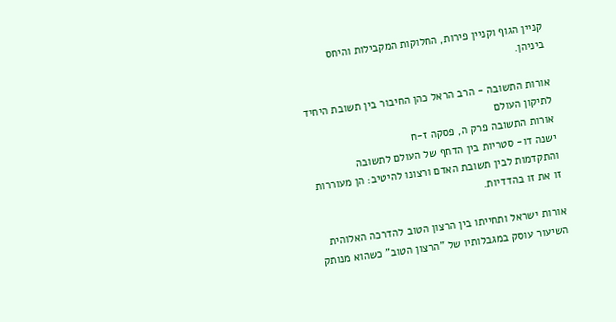קניין הגוף וקניין פירות, החלוקות המקבילות והיחס ביניהן.

אורות התשובה - הרב הראל כהן החיבור בין תשובת היחיד לתיקון העולם
אורות התשובה פרק ה, פסקה ז-ח
ישנה דו- סטריות בין הדחף של העולם לתשובה והתקדמות לבין תשובת האדם ורצונו להיטיב: הן מעוררות זו את זו בהדדיות.

אורות ישראל ותחייתו בין הרצון הטוב להדרכה האלוהית
השיעור עוסק במגבלותיו של "הרצון הטוב" כשהוא מנותק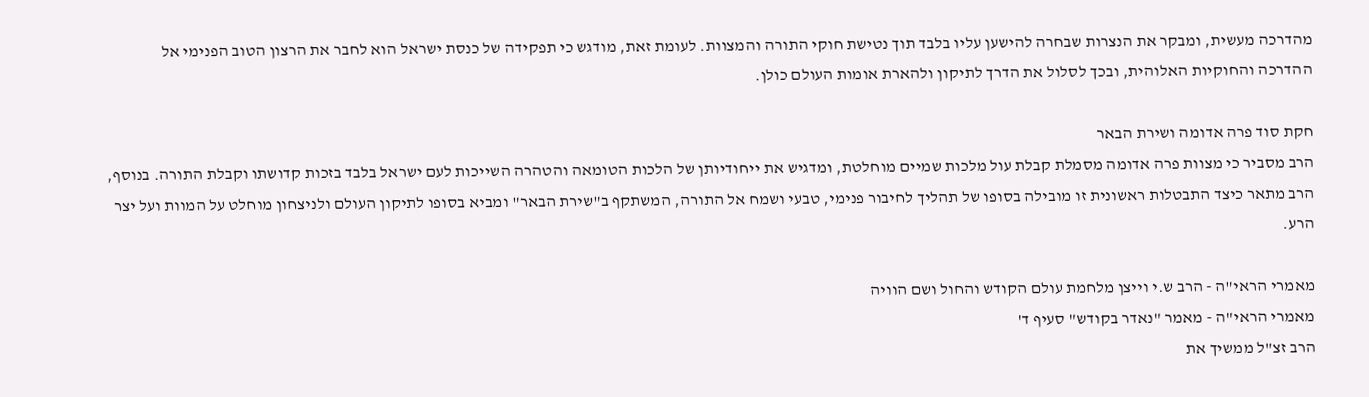מהדרכה מעשית, ומבקר את הנצרות שבחרה להישען עליו בלבד תוך נטישת חוקי התורה והמצוות. לעומת זאת, מודגש כי תפקידה של כנסת ישראל הוא לחבר את הרצון הטוב הפנימי אל ההדרכה והחוקיות האלוהית, ובכך לסלול את הדרך לתיקון ולהארת אומות העולם כולן.

חקת סוד פרה אדומה ושירת הבאר
הרב מסביר כי מצוות פרה אדומה מסמלת קבלת עול מלכות שמיים מוחלטת, ומדגיש את ייחודיותן של הלכות הטומאה והטהרה השייכות לעם ישראל בלבד בזכות קדושתו וקבלת התורה. בנוסף, הרב מתאר כיצד התבטלות ראשונית זו מובילה בסופו של תהליך לחיבור פנימי, טבעי ושמח אל התורה, המשתקף ב"שירת הבאר" ומביא בסופו לתיקון העולם ולניצחון מוחלט על המוות ועל יצר הרע.

מאמרי הראי"ה - הרב ש.י וייצן מלחמת עולם הקודש והחול ושם הוויה
מאמרי הראי"ה - מאמר "נאדר בקודש" סעיף ד'
הרב זצ"ל ממשיך את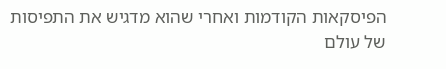הפיסקאות הקודמות ואחרי שהוא מדגיש את התפיסות של עולם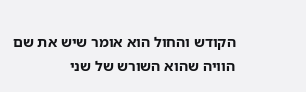הקודש והחול הוא אומר שיש את שם הוויה שהוא השורש של שני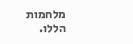מלחמות הללו.